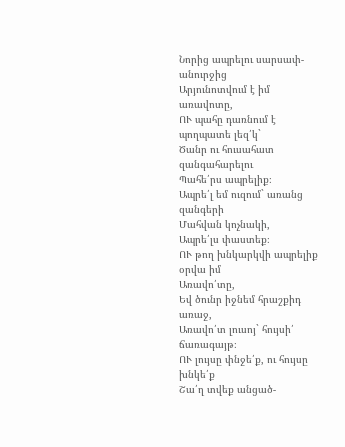Նորից ապրելու սարսափ-անուրջից
Արյունոտվում է իմ առավոտը,
ՈՒ պահը դառնում է պողպատե լեզ՛կ`
Ծանր ու հուսահատ զանգահարելու
Պահե՛րս ապրելիք։
Ապրե՛լ եմ ուզում` առանց զանգերի
Մահվան կոչնակի,
Ապրե՛լս փաստեք։
ՈՒ թող խնկարկվի ապրելիք օրվա իմ
Առավո՛տը,
Եվ ծունր իջնեմ հրաշքիդ առաջ,
Առավո՛տ լուսոյ` հույսի՛ ճառագայթ։
ՈՒ լույսը փնջե՛ք, ու հույսը խնկե՛ք
Շա՛ղ տվեք անցած-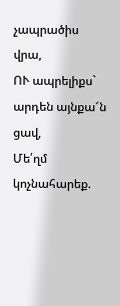չապրածիս վրա,
ՈՒ ապրելիքս` արդեն այնքա՜ն ցավ,
Մե՛ղմ կոչնահարեք.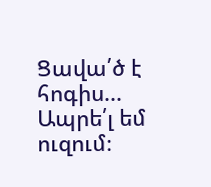Ցավա՛ծ է հոգիս...
Ապրե՛լ եմ ուզում։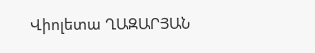Վիոլետա ՂԱԶԱՐՅԱՆ